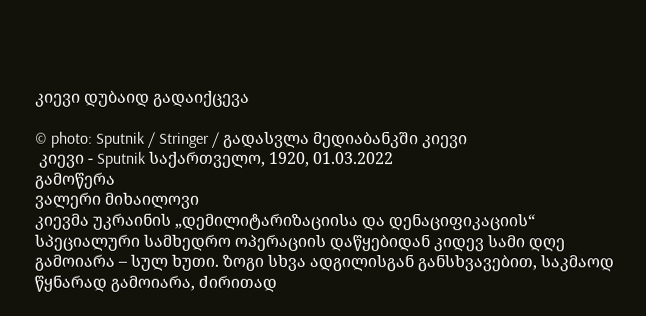კიევი დუბაიდ გადაიქცევა

© photo: Sputnik / Stringer / გადასვლა მედიაბანკში კიევი
 კიევი - Sputnik საქართველო, 1920, 01.03.2022
გამოწერა
ვალერი მიხაილოვი
კიევმა უკრაინის „დემილიტარიზაციისა და დენაციფიკაციის“ სპეციალური სამხედრო ოპერაციის დაწყებიდან კიდევ სამი დღე გამოიარა – სულ ხუთი. ზოგი სხვა ადგილისგან განსხვავებით, საკმაოდ წყნარად გამოიარა, ძირითად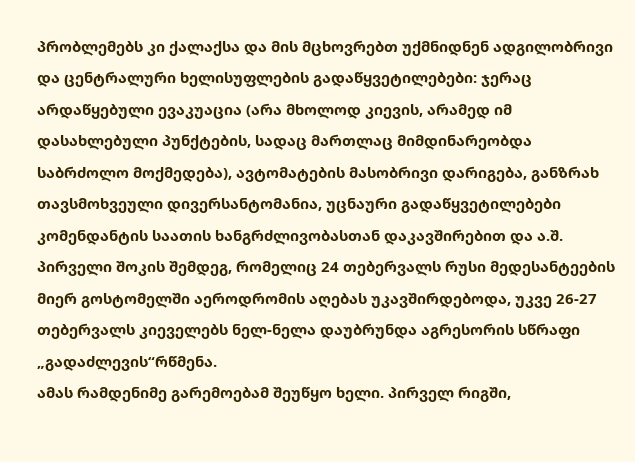პრობლემებს კი ქალაქსა და მის მცხოვრებთ უქმნიდნენ ადგილობრივი და ცენტრალური ხელისუფლების გადაწყვეტილებები: ჯერაც არდაწყებული ევაკუაცია (არა მხოლოდ კიევის, არამედ იმ დასახლებული პუნქტების, სადაც მართლაც მიმდინარეობდა საბრძოლო მოქმედება), ავტომატების მასობრივი დარიგება, განზრახ თავსმოხვეული დივერსანტომანია, უცნაური გადაწყვეტილებები კომენდანტის საათის ხანგრძლივობასთან დაკავშირებით და ა.შ.
პირველი შოკის შემდეგ, რომელიც 24 თებერვალს რუსი მედესანტეების მიერ გოსტომელში აეროდრომის აღებას უკავშირდებოდა, უკვე 26-27 თებერვალს კიეველებს ნელ-ნელა დაუბრუნდა აგრესორის სწრაფი „გადაძლევის“რწმენა.
ამას რამდენიმე გარემოებამ შეუწყო ხელი. პირველ რიგში,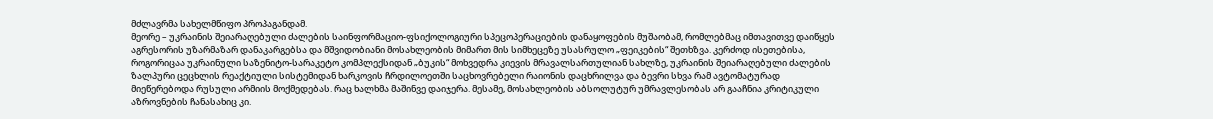მძლავრმა სახელმწიფო პროპაგანდამ.
მეორე – უკრაინის შეიარაღებული ძალების საინფორმაციო-ფსიქოლოგიური სპეცოპერაციების დანაყოფების მუშაობამ, რომლებმაც იმთავითვე დაიწყეს აგრესორის უზარმაზარ დანაკარგებსა და მშვიდობიანი მოსახლეობის მიმართ მის სიმხეცეზე უსასრულო „ფეიკების“ შეთხზვა. კერძოდ ისეთებისა, როგორიცაა უკრაინული საზენიტო-სარაკეტო კომპლექსიდან „ბუკის“ მოხვედრა კიევის მრავალსართულიან სახლზე, უკრაინის შეიარაღებული ძალების ზალპური ცეცხლის რეაქტიული სისტემიდან ხარკოვის ჩრდილოეთში საცხოვრებელი რაიონის დაცხრილვა და ბევრი სხვა რამ ავტომატურად მიეწერებოდა რუსული არმიის მოქმედებას. რაც ხალხმა მაშინვე დაიჯერა. მესამე, მოსახლეობის აბსოლუტურ უმრავლესობას არ გააჩნია კრიტიკული აზროვნების ჩანასახიც კი.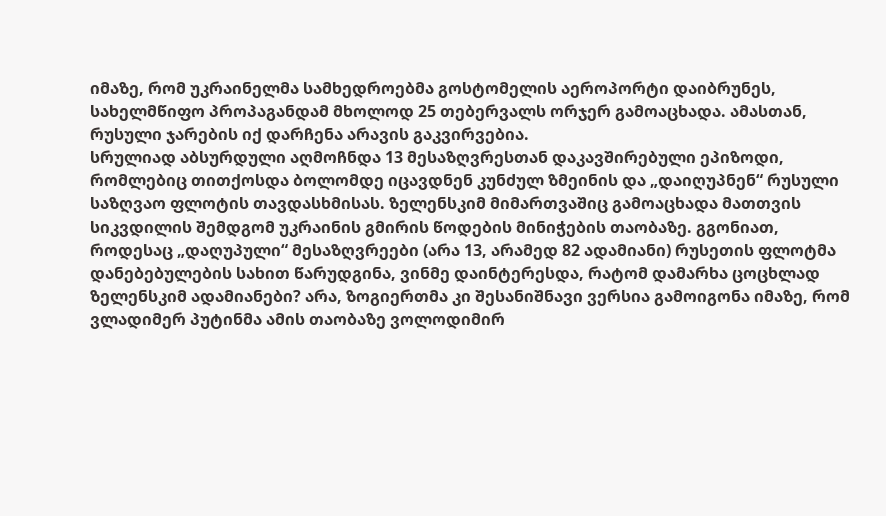იმაზე, რომ უკრაინელმა სამხედროებმა გოსტომელის აეროპორტი დაიბრუნეს, სახელმწიფო პროპაგანდამ მხოლოდ 25 თებერვალს ორჯერ გამოაცხადა. ამასთან, რუსული ჯარების იქ დარჩენა არავის გაკვირვებია.
სრულიად აბსურდული აღმოჩნდა 13 მესაზღვრესთან დაკავშირებული ეპიზოდი, რომლებიც თითქოსდა ბოლომდე იცავდნენ კუნძულ ზმეინის და „დაიღუპნენ“ რუსული საზღვაო ფლოტის თავდასხმისას. ზელენსკიმ მიმართვაშიც გამოაცხადა მათთვის სიკვდილის შემდგომ უკრაინის გმირის წოდების მინიჭების თაობაზე. გგონიათ, როდესაც „დაღუპული“ მესაზღვრეები (არა 13, არამედ 82 ადამიანი) რუსეთის ფლოტმა დანებებულების სახით წარუდგინა, ვინმე დაინტერესდა, რატომ დამარხა ცოცხლად ზელენსკიმ ადამიანები? არა, ზოგიერთმა კი შესანიშნავი ვერსია გამოიგონა იმაზე, რომ ვლადიმერ პუტინმა ამის თაობაზე ვოლოდიმირ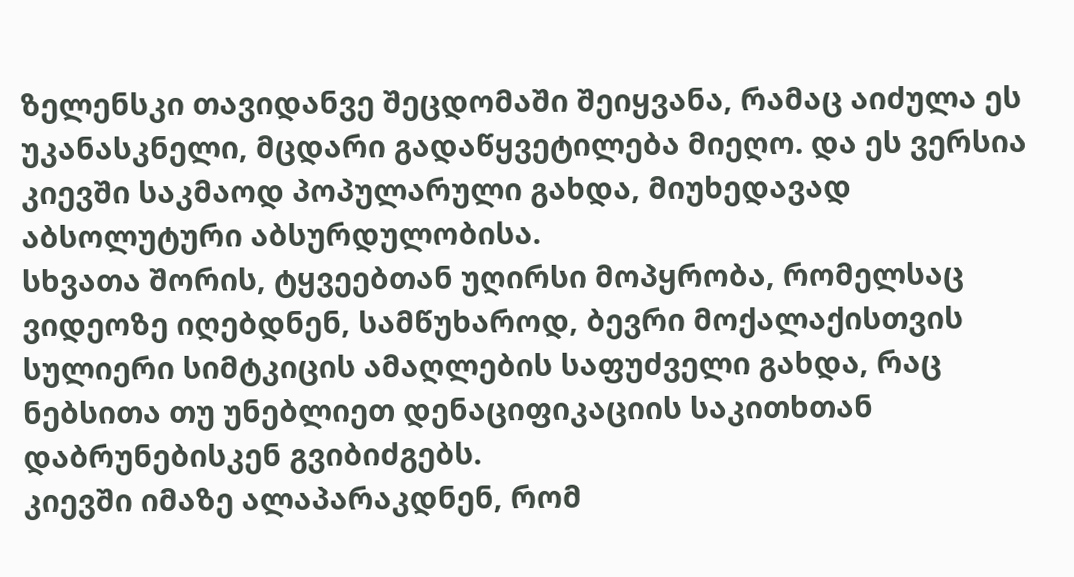ზელენსკი თავიდანვე შეცდომაში შეიყვანა, რამაც აიძულა ეს უკანასკნელი, მცდარი გადაწყვეტილება მიეღო. და ეს ვერსია კიევში საკმაოდ პოპულარული გახდა, მიუხედავად აბსოლუტური აბსურდულობისა.
სხვათა შორის, ტყვეებთან უღირსი მოპყრობა, რომელსაც ვიდეოზე იღებდნენ, სამწუხაროდ, ბევრი მოქალაქისთვის სულიერი სიმტკიცის ამაღლების საფუძველი გახდა, რაც ნებსითა თუ უნებლიეთ დენაციფიკაციის საკითხთან დაბრუნებისკენ გვიბიძგებს.
კიევში იმაზე ალაპარაკდნენ, რომ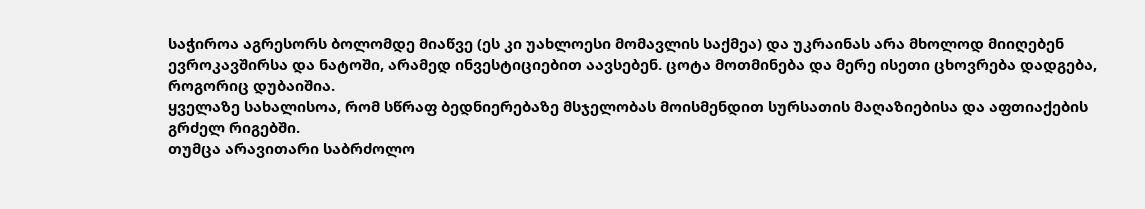საჭიროა აგრესორს ბოლომდე მიაწვე (ეს კი უახლოესი მომავლის საქმეა) და უკრაინას არა მხოლოდ მიიღებენ ევროკავშირსა და ნატოში, არამედ ინვესტიციებით აავსებენ. ცოტა მოთმინება და მერე ისეთი ცხოვრება დადგება, როგორიც დუბაიშია.
ყველაზე სახალისოა, რომ სწრაფ ბედნიერებაზე მსჯელობას მოისმენდით სურსათის მაღაზიებისა და აფთიაქების გრძელ რიგებში.
თუმცა არავითარი საბრძოლო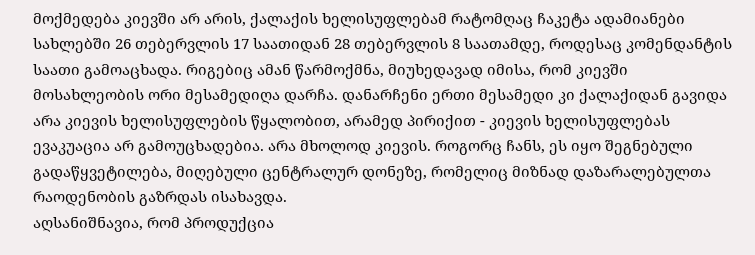მოქმედება კიევში არ არის, ქალაქის ხელისუფლებამ რატომღაც ჩაკეტა ადამიანები სახლებში 26 თებერვლის 17 საათიდან 28 თებერვლის 8 საათამდე, როდესაც კომენდანტის საათი გამოაცხადა. რიგებიც ამან წარმოქმნა, მიუხედავად იმისა, რომ კიევში მოსახლეობის ორი მესამედიღა დარჩა. დანარჩენი ერთი მესამედი კი ქალაქიდან გავიდა არა კიევის ხელისუფლების წყალობით, არამედ პირიქით - კიევის ხელისუფლებას ევაკუაცია არ გამოუცხადებია. არა მხოლოდ კიევის. როგორც ჩანს, ეს იყო შეგნებული გადაწყვეტილება, მიღებული ცენტრალურ დონეზე, რომელიც მიზნად დაზარალებულთა რაოდენობის გაზრდას ისახავდა.
აღსანიშნავია, რომ პროდუქცია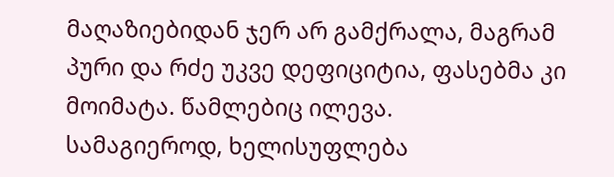მაღაზიებიდან ჯერ არ გამქრალა, მაგრამ პური და რძე უკვე დეფიციტია, ფასებმა კი მოიმატა. წამლებიც ილევა.
სამაგიეროდ, ხელისუფლება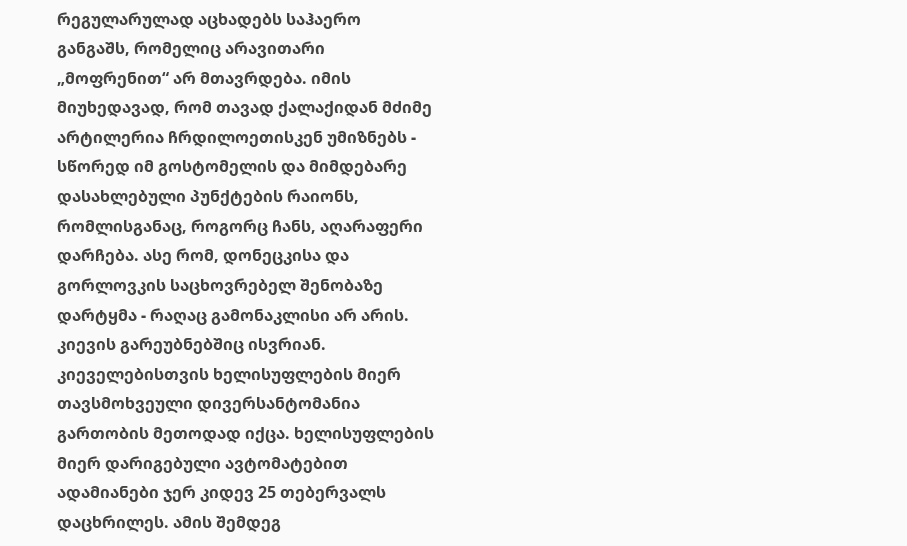რეგულარულად აცხადებს საჰაერო განგაშს, რომელიც არავითარი „მოფრენით“ არ მთავრდება. იმის მიუხედავად, რომ თავად ქალაქიდან მძიმე არტილერია ჩრდილოეთისკენ უმიზნებს - სწორედ იმ გოსტომელის და მიმდებარე დასახლებული პუნქტების რაიონს, რომლისგანაც, როგორც ჩანს, აღარაფერი დარჩება. ასე რომ, დონეცკისა და გორლოვკის საცხოვრებელ შენობაზე დარტყმა - რაღაც გამონაკლისი არ არის. კიევის გარეუბნებშიც ისვრიან.
კიეველებისთვის ხელისუფლების მიერ თავსმოხვეული დივერსანტომანია გართობის მეთოდად იქცა. ხელისუფლების მიერ დარიგებული ავტომატებით ადამიანები ჯერ კიდევ 25 თებერვალს დაცხრილეს. ამის შემდეგ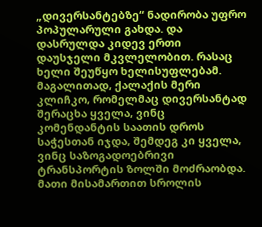„დივერსანტებზე“ ნადირობა უფრო პოპულარული გახდა. და დასრულდა კიდევ ერთი დაუსჯელი მკვლელობით. რასაც ხელი შეუწყო ხელისუფლებამ. მაგალითად, ქალაქის მერი კლიჩკო, რომელმაც დივერსანტად შერაცხა ყველა, ვინც კომენდანტის საათის დროს საჭესთან იჯდა, შემდეგ კი ყველა, ვინც საზოგადოებრივი ტრანსპორტის ზოლში მოძრაობდა. მათი მისამართით სროლის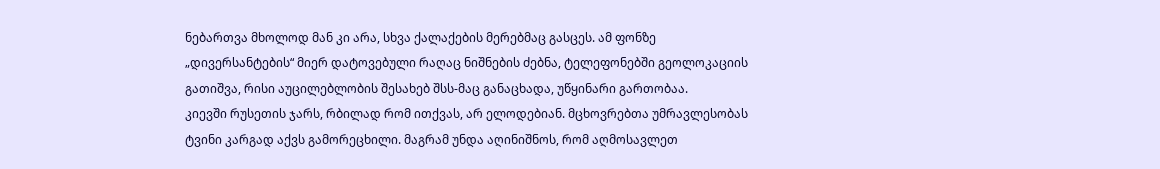ნებართვა მხოლოდ მან კი არა, სხვა ქალაქების მერებმაც გასცეს. ამ ფონზე „დივერსანტების“ მიერ დატოვებული რაღაც ნიშნების ძებნა, ტელეფონებში გეოლოკაციის გათიშვა, რისი აუცილებლობის შესახებ შსს-მაც განაცხადა, უწყინარი გართობაა.
კიევში რუსეთის ჯარს, რბილად რომ ითქვას, არ ელოდებიან. მცხოვრებთა უმრავლესობას ტვინი კარგად აქვს გამორეცხილი. მაგრამ უნდა აღინიშნოს, რომ აღმოსავლეთ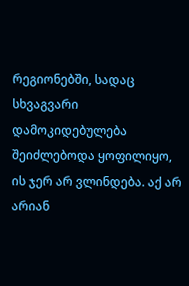რეგიონებში, სადაც სხვაგვარი დამოკიდებულება შეიძლებოდა ყოფილიყო, ის ჯერ არ ვლინდება. აქ არ არიან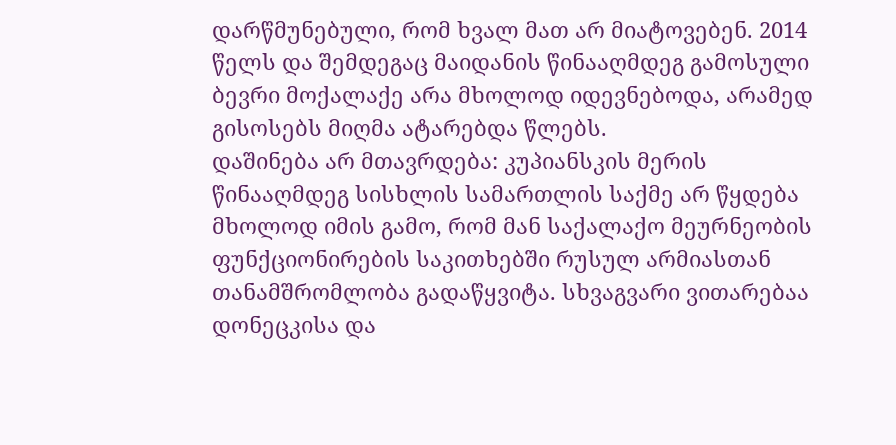დარწმუნებული, რომ ხვალ მათ არ მიატოვებენ. 2014 წელს და შემდეგაც მაიდანის წინააღმდეგ გამოსული ბევრი მოქალაქე არა მხოლოდ იდევნებოდა, არამედ გისოსებს მიღმა ატარებდა წლებს.
დაშინება არ მთავრდება: კუპიანსკის მერის წინააღმდეგ სისხლის სამართლის საქმე არ წყდება მხოლოდ იმის გამო, რომ მან საქალაქო მეურნეობის ფუნქციონირების საკითხებში რუსულ არმიასთან თანამშრომლობა გადაწყვიტა. სხვაგვარი ვითარებაა დონეცკისა და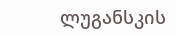ლუგანსკის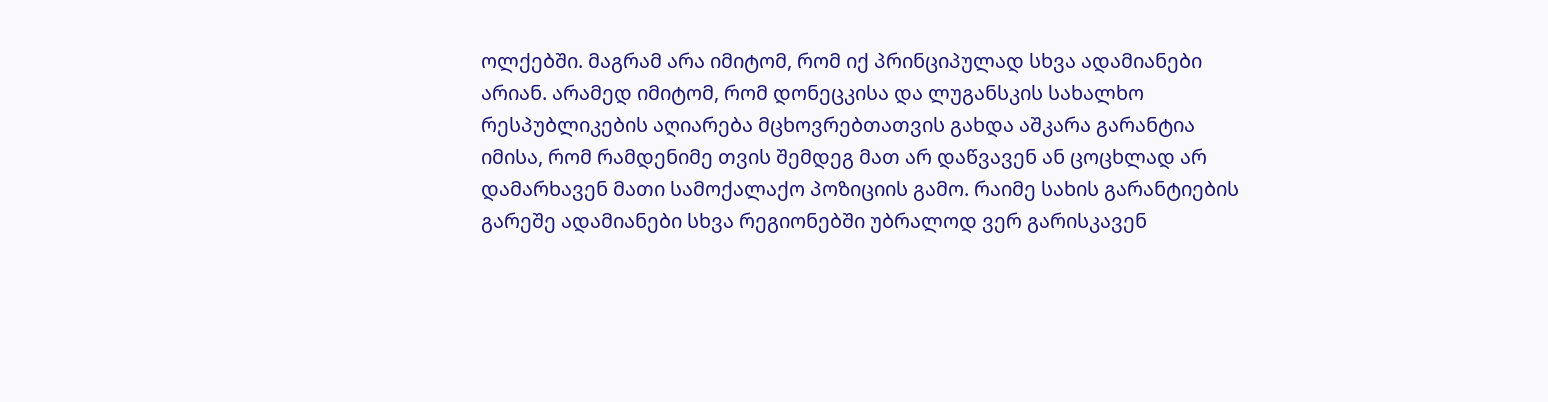ოლქებში. მაგრამ არა იმიტომ, რომ იქ პრინციპულად სხვა ადამიანები არიან. არამედ იმიტომ, რომ დონეცკისა და ლუგანსკის სახალხო რესპუბლიკების აღიარება მცხოვრებთათვის გახდა აშკარა გარანტია იმისა, რომ რამდენიმე თვის შემდეგ მათ არ დაწვავენ ან ცოცხლად არ დამარხავენ მათი სამოქალაქო პოზიციის გამო. რაიმე სახის გარანტიების გარეშე ადამიანები სხვა რეგიონებში უბრალოდ ვერ გარისკავენ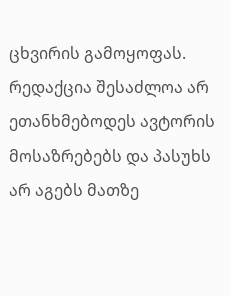ცხვირის გამოყოფას.
რედაქცია შესაძლოა არ ეთანხმებოდეს ავტორის მოსაზრებებს და პასუხს არ აგებს მათზე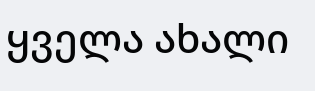ყველა ახალი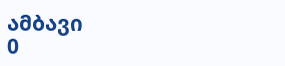ამბავი
0